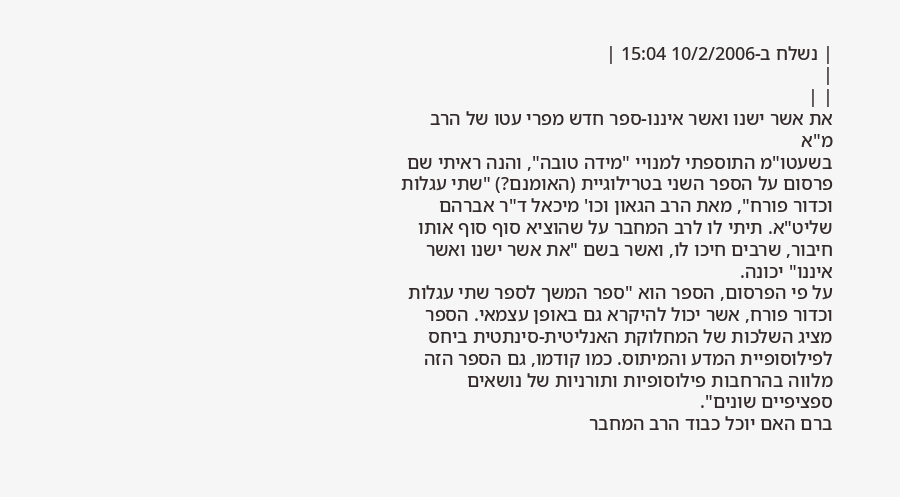| נשלח ב-10/2/2006 15:04 |
|
| |
את אשר ישנו ואשר איננו-ספר חדש מפרי עטו של הרב מ"א
בשעטו"מ התוספתי למנויי "מידה טובה", והנה ראיתי שם פרסום על הספר השני בטרילוגיית (האומנם?) "שתי עגלות וכדור פורח", מאת הרב הגאון וכו' מיכאל ד"ר אברהם שליט"א. תיתי לו לרב המחבר על שהוציא סוף סוף אותו חיבור, שרבים חיכו לו, ואשר בשם "את אשר ישנו ואשר איננו" יכונה.
על פי הפרסום, הספר הוא "ספר המשך לספר שתי עגלות וכדור פורח, אשר יכול להיקרא גם באופן עצמאי. הספר מציג השלכות של המחלוקת האנליטית-סינתטית ביחס לפילוסופיית המדע והמיתוס. כמו קודמו, גם הספר הזה מלווה בהרחבות פילוסופיות ותורניות של נושאים ספציפיים שונים".
ברם האם יוכל כבוד הרב המחבר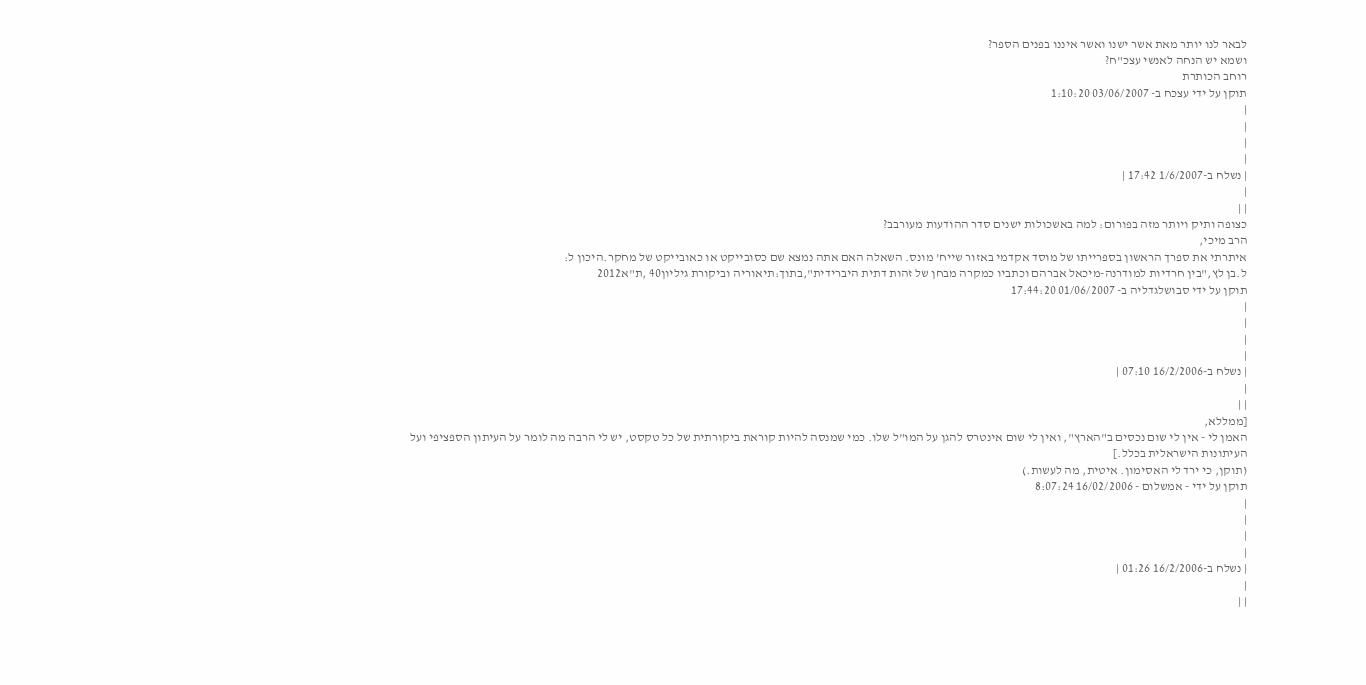לבאר לנו יותר מאת אשר ישנו ואשר איננו בפנים הספר?
ושמא יש הנחה לאנשי עצכ"ח?
רוחב הכותרת
תוקן על ידי עצכח ב- 03/06/2007 1:10:20
|
|
|
|
| נשלח ב-1/6/2007 17:42 |
|
| |
כצופה ותיק ויותר מזה בפורום: למה באשכולות ישנים סדר ההודעות מעורבב?
הרב מיכי,
איתרתי את ספרך הראשון בספרייתו של מוסד אקדמי באזור שייח' מונס. השאלה האם אתה נמצא שם כסובייקט או כאובייקט של מחקר.היכון ל:
ל.בן לץ,"בין חרדיות למודרנה-מיכאל אברהם וכתביו כמקרה מבחן של זהות דתית היברידית",בתוך:תיאוריה וביקורת גיליון40 ,ת"א2012
תוקן על ידי סבושלגדליה ב- 01/06/2007 17:44:20
|
|
|
|
| נשלח ב-16/2/2006 07:10 |
|
| |
[ממללא,
האמן לי - אין לי שום נכסים ב"הארץ", ואין לי שום אינטרס להגן על המו"ל שלו. כמי שמנסה להיות קוראת ביקורתית של כל טקסט, יש לי הרבה מה לומר על העיתון הספציפי ועל העיתונות הישראלית בכלל.]
(תוקן, כי ירד לי האסימון. איטית, מה לעשות.)
תוקן על ידי - אמשלום - 16/02/2006 8:07:24
|
|
|
|
| נשלח ב-16/2/2006 01:26 |
|
| |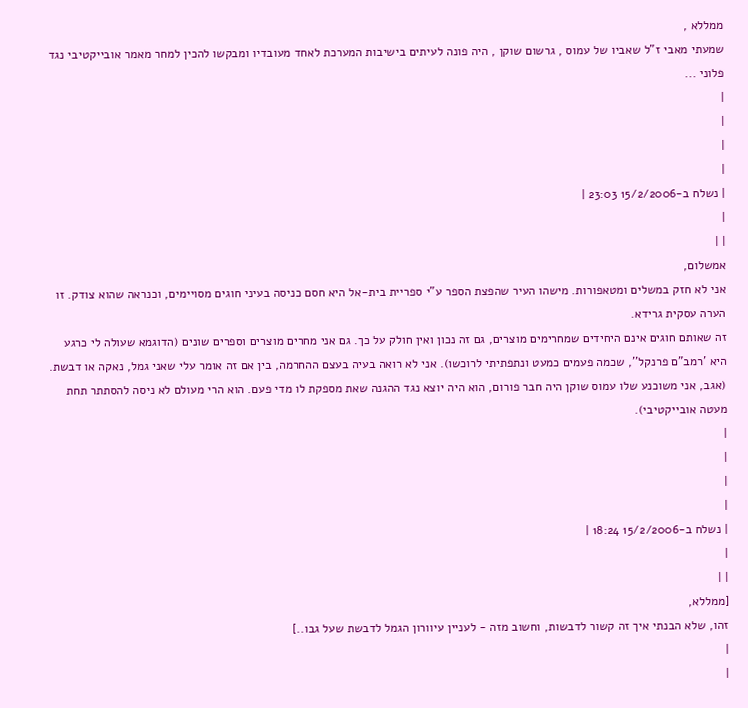ממללא ,
שמעתי מאבי ז"ל שאביו של עמוס , גרשום שוקן , היה פונה לעיתים בישיבות המערכת לאחד מעובדיו ומבקשו להכין למחר מאמר אובייקטיבי נגד פלוני ...
|
|
|
|
| נשלח ב-15/2/2006 23:03 |
|
| |
אמשלום,
אני לא חזק במשלים ומטאפורות. מישהו העיר שהפצת הספר ע"י ספריית בית-אל היא חסם כניסה בעיני חוגים מסויימים, וכנראה שהוא צודק. זו הערה עסקית גרידא.
זה שאותם חוגים אינם היחידים שמחרימים מוצרים, גם זה נכון ואין חולק על כך. גם אני מחרים מוצרים וספרים שונים (הדוגמא שעולה לי כרגע היא 'רמב"ם פרנקל'', שכמה פעמים כמעט ונתפתיתי לרוכשו). אני לא רואה בעיה בעצם ההחרמה, בין אם זה אומר עלי שאני גמל, נאקה או דבשת.
(אגב, אני משוכנע שלו עמוס שוקן היה חבר פורום, הוא היה יוצא נגד ההגנה שאת מספקת לו מדי פעם. הוא הרי מעולם לא ניסה להסתתר תחת מעטה אובייקטיבי).
|
|
|
|
| נשלח ב-15/2/2006 18:24 |
|
| |
[ממללא,
זהו, שלא הבנתי איך זה קשור לדבשות, וחשוב מזה - לעניין עיוורון הגמל לדבשת שעל גבו..]
|
|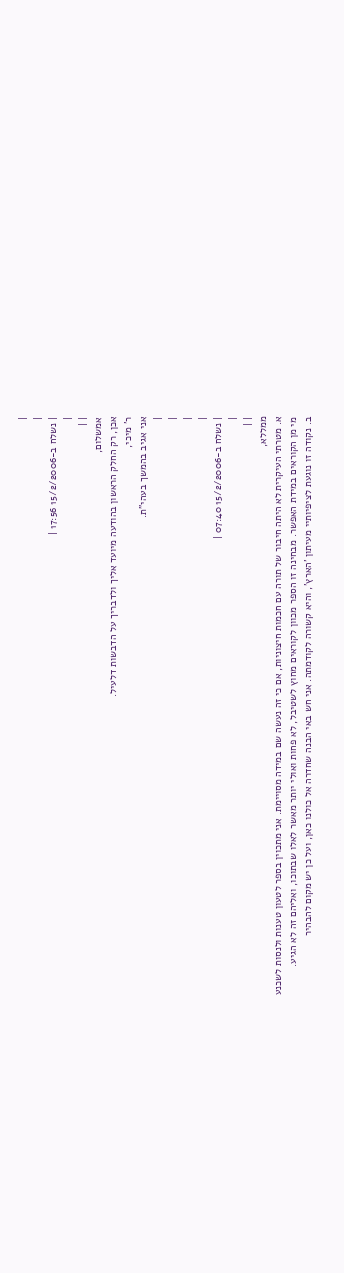|
|
| נשלח ב-15/2/2006 17:56 |
|
| |
אמשלום,
אכן, רק החלק הראשון בהודעה מיועד אליך ולדבריך על הדבשות דלעיל.
ר' מיכי,
אני אגיב בהמשך בעהי"ת.
|
|
|
|
| נשלח ב-15/2/2006 07:40 |
|
| |
ממללא,
א. מטרתי העיקרית לא היתה חיבור של תורה עם חכמות חיצוניות, אם כי זה נעשה שם במידה מסויימת. אני מתכוין בספר לטעון טענות ולנסות לשכנע מי מן הקוראים במידת האפשר. מבחינה זו הספר מכוון לקוראים מחוץ לשטיבל, לא פחות ואולי יותר מאשר לאלו שבתוכו, ואליהם זה לא הגיע.
ב. נקודה זו נוגעת לציפיותיי מעיתון 'הארץ', והיא קשורה לקודמתה. אני חש באי הבנה שחדרה אל כולנו כאן, ועל כן יש מקום להבהיר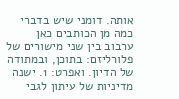אותה. דומני שיש בדברי כמה מן הכותבים כאן ערבוב בין שני מישורים של פלורליזם: בתוכן, ובמתודה של הדיון. ואפרט: 1. ישנה מדיניות של עיתון לגבי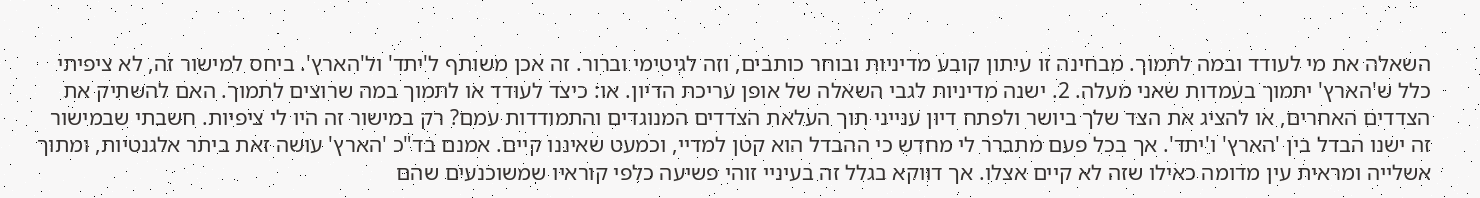השאלה את מי לעודד ובמה לתמוך. מבחינה זו עיתון קובע מדיניות ובוחר כותבים, וזה לגיטימי וברור. זה אכן משותף ל'יתד' ול'הארץ'. ביחס למישור זה, לא ציפיתי כלל ש'הארץ' יתמוך בעמדות שאני מעלה. 2. ישנה מדיניות לגבי השאלה של אופן עריכת הדיון. או: כיצד לעודד או לתמוך במה שרוצים לתמוך. האם להשתיק את הצדדים האחרים, או להציג את הצד שלך ביושר ולפתח דיון ענייני תוך העלאת הצדדים המנוגדים והתמודדות עמם? רק במישור זה היו לי ציפיות. חשבתי שבמישור זה ישנו הבדל בין 'הארץ' ו'יתד'. אך בכל פעם מתברר לי מחדש כי ההבדל הוא קטן למדיי, וכמעט שאיננו קיים. אמנם בד"כ 'הארץ' עושה זאת ביתר אלגנטיות, ומתוך אשלייה ומראית עין מדומה כאילו שזה לא קיים אצלו. אך דווקא בגלל זה בעיניי זוהי פשיעה כלפי קוראיו שמשוכנעים שהם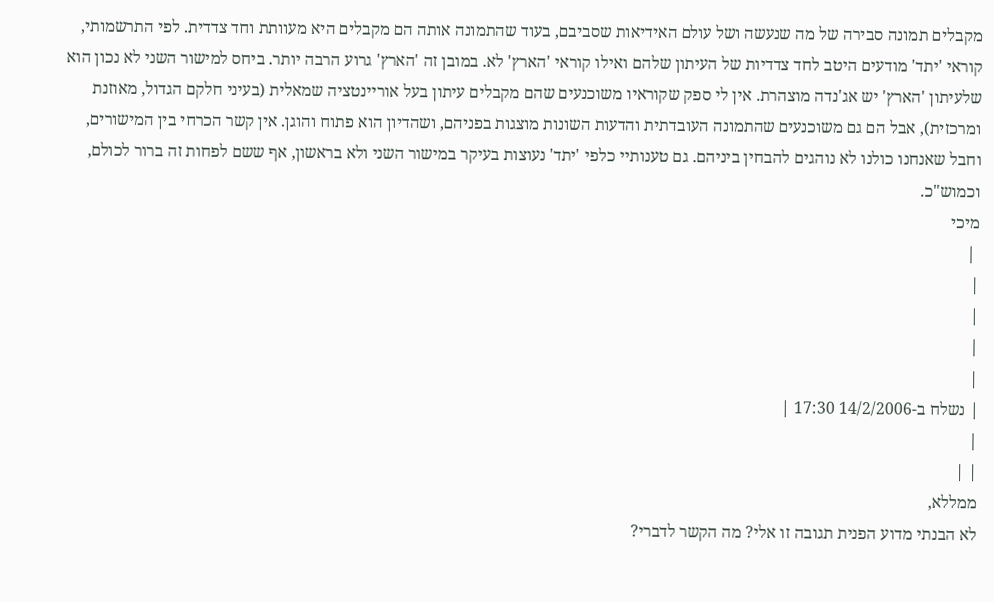מקבלים תמונה סבירה של מה שנעשה ושל עולם האידיאות שסביבם, בעוד שהתמונה אותה הם מקבלים היא מעוותת וחד צדדית. לפי התרשמותי, קוראי 'יתד' מודעים היטב לחד צדדיות של העיתון שלהם ואילו קוראי 'הארץ' לא. במובן זה 'הארץ' גרוע הרבה יותר. ביחס למישור השני לא נכון הוא שלעיתון 'הארץ' יש אג'נדה מוצהרת. אין לי ספק שקוראיו משוכנעים שהם מקבלים עיתון בעל אוריינטציה שמאלית (בעיני חלקם הגדול, מאוזנת ומרכזית), אבל הם גם משוכנעים שהתמונה העובדתית והדעות השונות מוצגות בפניהם, ושהדיון הוא פתוח והוגן. אין קשר הכרחי בין המישורים, וחבל שאנחנו כולנו לא נוהגים להבחין ביניהם. גם טענותיי כלפי 'יתד' נעוצות בעיקר במישור השני ולא בראשון, אף ששם לפחות זה ברור לכולם, וכמוש"כ.
מיכי
 |
|
|
|
|
| נשלח ב-14/2/2006 17:30 |
|
| |
ממללא,
לא הבנתי מדוע הפנית תגובה זו אלי? מה הקשר לדברי?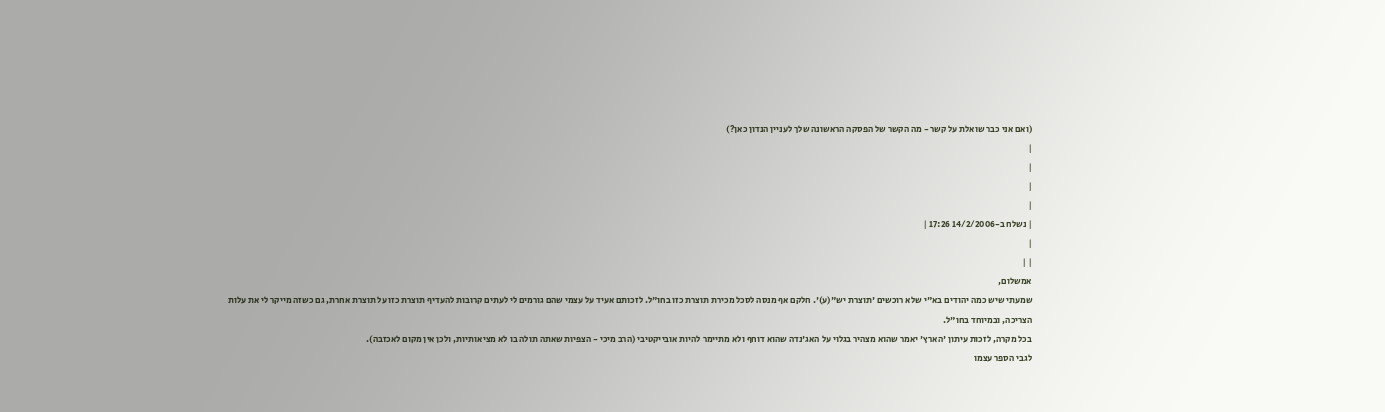(ואם אני כבר שואלת על קשר - מה הקשר של הפסקה הראשונה שלך לעניין הנדון כאן?)
|
|
|
|
| נשלח ב-14/2/2006 17:26 |
|
| |
אמשלום,
שמעתי שיש כמה יהודים בא"י שלא רוכשים 'תוצרת יש"(ע)'. חלקם אף מנסה לסכל מכירת תוצרת כזו בחו"ל. לזכותם אעיד על עצמי שהם גורמים לי לעתים קרובות להעדיף תוצרת כזו על תוצרת אחרת, גם כשזה מייקר לי את עלות הצריכה, ובמיוחד בחו"ל.
בכל מקרה, לזכות עיתון 'הארץ' יאמר שהוא מצהיר בגלוי על האג'נדה שהוא דוחף ולא מתיימר להיות אובייקטיבי (הרב מיכי - הצפיות שאתה תולה בו לא מציאותיות, ולכן אין מקום לאכזבה).
לגבי הספר עצמו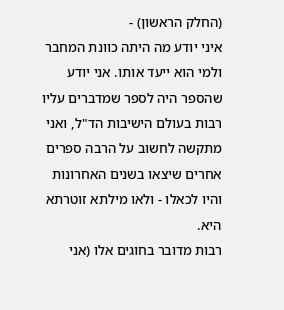(החלק הראשון) -
איני יודע מה היתה כוונת המחבר ולמי הוא ייעד אותו. אני יודע שהספר היה לספר שמדברים עליו רבות בעולם הישיבות הד"ל, ואני מתקשה לחשוב על הרבה ספרים אחרים שיצאו בשנים האחרונות והיו לכאלו - ולאו מילתא זוטרתא היא.
רבות מדובר בחוגים אלו (אני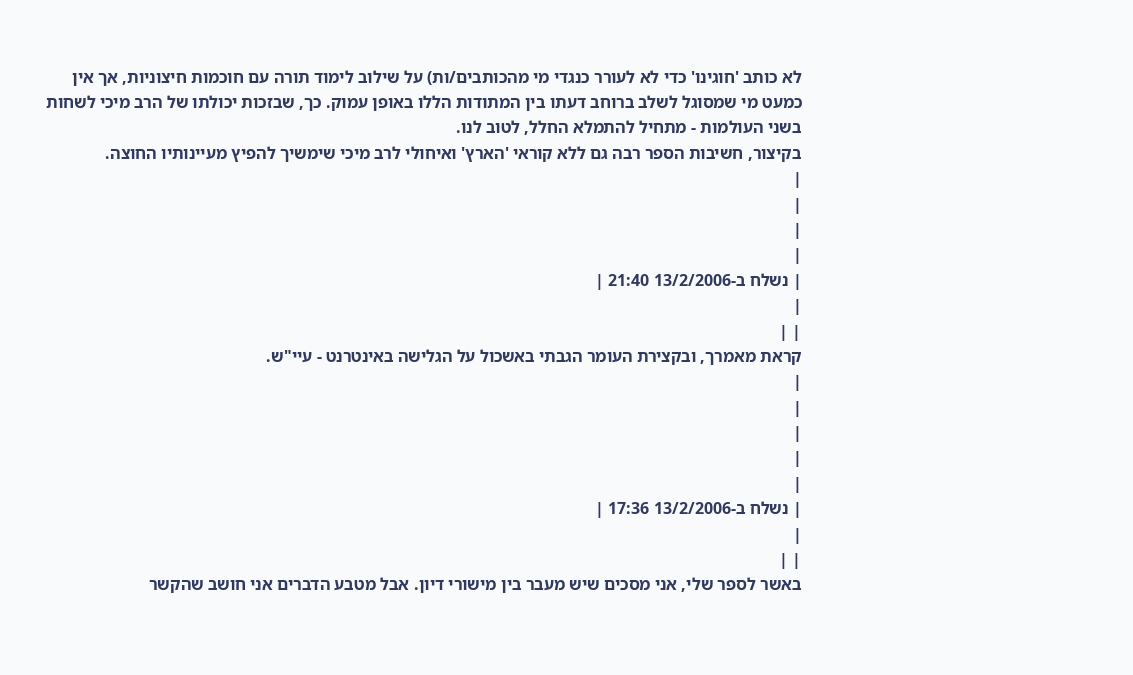לא כותב 'חוגינו' כדי לא לעורר כנגדי מי מהכותבים/ות) על שילוב לימוד תורה עם חוכמות חיצוניות, אך אין כמעט מי שמסוגל לשלב ברוחב דעתו בין המתודות הללו באופן עמוק. כך, שבזכות יכולתו של הרב מיכי לשחות בשני העולמות - מתחיל להתמלא החלל, לטוב לנו.
בקיצור, חשיבות הספר רבה גם ללא קוראי 'הארץ' ואיחולי לרב מיכי שימשיך להפיץ מעיינותיו החוצה.
|
|
|
|
| נשלח ב-13/2/2006 21:40 |
|
| |
קראת מאמרך, ובקצירת העומר הגבתי באשכול על הגלישה באינטרנט - עיי"ש.
|
|
|
|
|
| נשלח ב-13/2/2006 17:36 |
|
| |
באשר לספר שלי, אני מסכים שיש מעבר בין מישורי דיון. אבל מטבע הדברים אני חושב שהקשר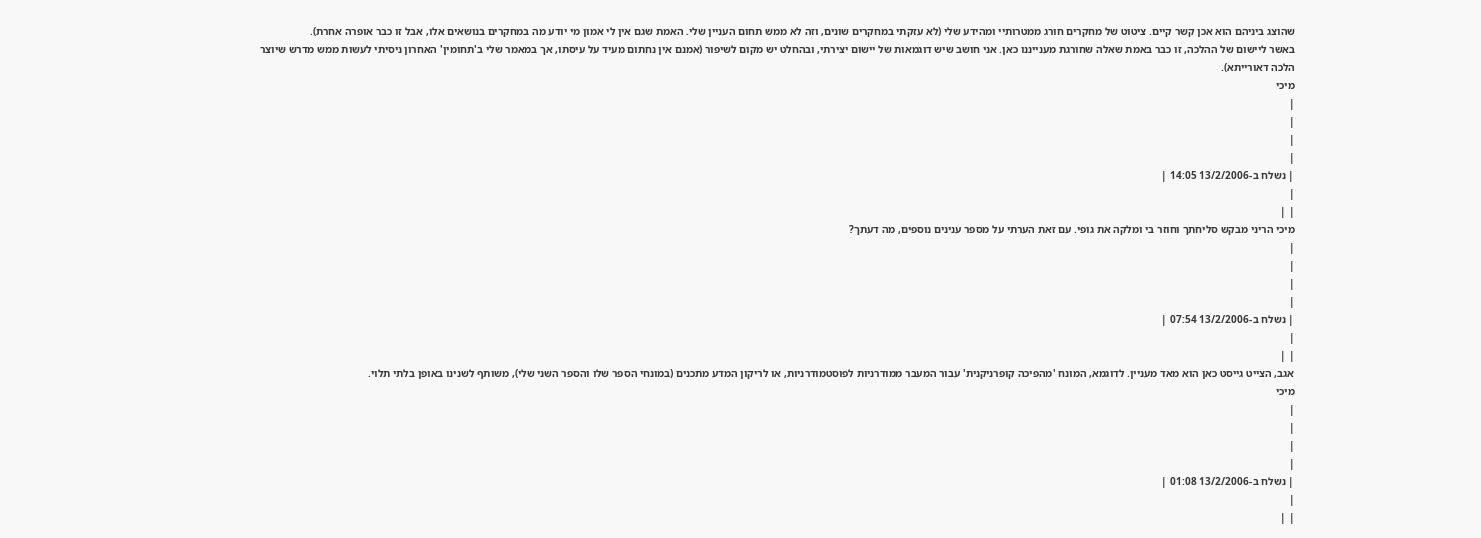שהוצג ביניהם הוא אכן קשר קיים. ציטוט של מחקרים חורג ממטרותיי ומהידע שלי (לא עזקתי במחקרים שונים, וזה לא ממש תחום העניין שלי. האמת שגם אין לי אמון מי יודע מה במחקרים בנושאים אלו, אבל זו כבר אופרה אחרת).
באשר ליישום של ההלכה, זו כבר באמת שאלה שחורגת מענייננו כאן. אני חושב שיש דוגמאות של יישום יצירתי, ובהחלט יש מקום לשיפור (אמנם אין נחתום מעיד על עיסתו, אך במאמר שלי ב'תחומין' האחרון ניסיתי לעשות ממש מדרש שיוצר הלכה דאורייתא).
מיכי
|
|
|
|
| נשלח ב-13/2/2006 14:05 |
|
| |
מיכי הריני מבקש סליחתך וחוזר בי ומלקה את גופי. עם זאת הערתי על מספר ענינים נוספים, מה דעתך?
|
|
|
|
| נשלח ב-13/2/2006 07:54 |
|
| |
אגב, הצייט גייסט כאן הוא מאד מעניין. לדוגמא, המונח 'מהפיכה קופרניקנית' עבור המעבר ממודרניות לפוסטמודרניות, או לריקון המדע מתכנים (במונחי הספר שלו והספר השני שלי), משותף לשנינו באופן בלתי תלוי.
מיכי
|
|
|
|
| נשלח ב-13/2/2006 01:08 |
|
| |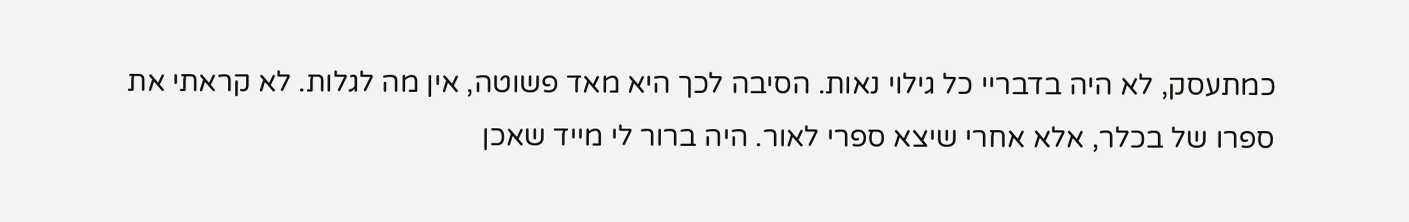כמתעסק, לא היה בדבריי כל גילוי נאות. הסיבה לכך היא מאד פשוטה, אין מה לגלות. לא קראתי את ספרו של בכלר, אלא אחרי שיצא ספרי לאור. היה ברור לי מייד שאכן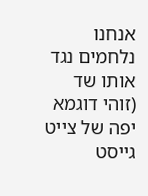אנחנו נלחמים נגד אותו שד (זוהי דוגמא יפה של צייט גייסט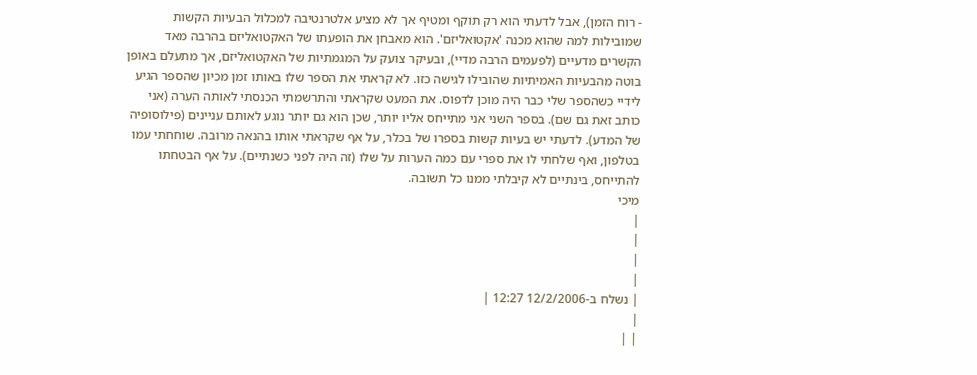- רוח הזמן), אבל לדעתי הוא רק תוקף ומטיף אך לא מציע אלטרנטיבה למכלול הבעיות הקשות שמובילות למה שהוא מכנה 'אקטואליזם'. הוא מאבחן את הופעתו של האקטואליזם בהרבה מאד הקשרים מדעיים (לפעמים הרבה מדיי), ובעיקר צועק על המגמתיות של האקטואליזם, אך מתעלם באופן בוטה מהבעיות האמיתיות שהובילו לגישה כזו. לא קראתי את הספר שלו באותו זמן מכיון שהספר הגיע לידיי כשהספר שלי כבר היה מוכן לדפוס. את המעט שקראתי והתרשמתי הכנסתי לאותה הערה (אני כותב זאת גם שם). בספר השני אני מתייחס אליו יותר, שכן הוא גם יותר נוגע לאותם עניינים (פילוסופיה של המדע). לדעתי יש בעיות קשות בספרו של בכלר, על אף שקראתי אותו בהנאה מרובה. שוחחתי עמו בטלפון, ואף שלחתי לו את ספרי עם כמה הערות על שלו (זה היה לפני כשנתיים). על אף הבטחתו להתייחס, בינתיים לא קיבלתי ממנו כל תשובה.
מיכי
|
|
|
|
| נשלח ב-12/2/2006 12:27 |
|
| |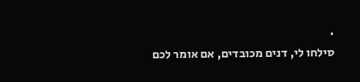.
סילחו לי, דנים מכובדים, אם אומר לכם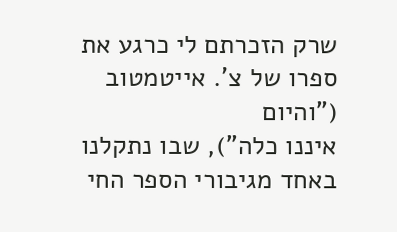שרק הזכרתם לי כרגע את ספרו של צ'. אייטמטוב ("והיום
איננו כלה"), שבו נתקלנו באחד מגיבורי הספר החי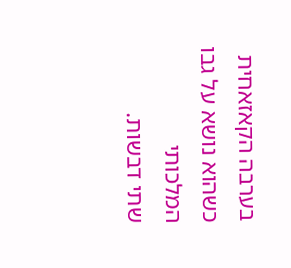בערבה הקאזאחית כשהוא נושא על גבו המלכותי
שתי דבשות.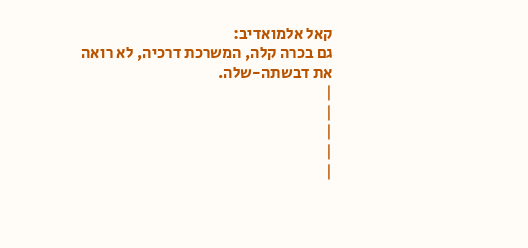קאל אלמואדיב:
גם בכרה קלה, המשרכת דרכיה, לא רואה את דבשתה-שלה.
|
|
|
|
|